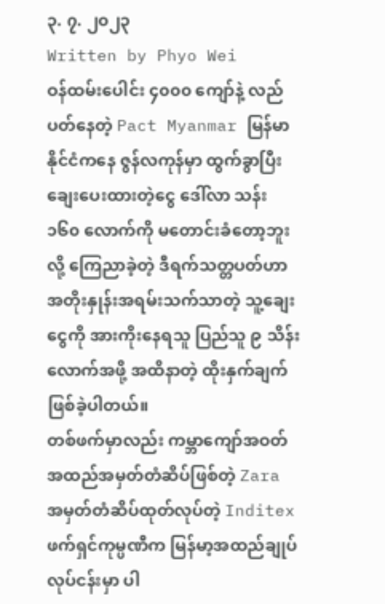၃. ၇. ၂၀၂၃
Written by Phyo Wei
ဝန်ထမ်းပေါင်း ၄၀၀၀ ကျော်နဲ့ လည်ပတ်နေတဲ့ Pact Myanmar မြန်မာနိုင်ငံကနေ ဇွန်လကုန်မှာ ထွက်ခွာပြီး ချေးပေးထားတဲ့ငွေ ဒေါ်လာ သန်း ၁၆၀ လောက်ကို မတောင်းခံတော့ဘူးလို့ ကြေညာခဲ့တဲ့ ဒီရက်သတ္တပတ်ဟာ အတိုးနှုန်းအရမ်းသက်သာတဲ့ သူ့ချေးငွေကို အားကိုးနေရသူ ပြည်သူ ၉ သိန်းလောက်အဖို့ အထိနာတဲ့ ထိုးနှက်ချက်ဖြစ်ခဲ့ပါတယ်။
တစ်ဖက်မှာလည်း ကမ္ဘာကျော်အဝတ်အထည်အမှတ်တံဆိပ်ဖြစ်တဲ့ Zara အမှတ်တံဆိပ်ထုတ်လုပ်တဲ့ Inditex ဖက်ရှင်ကုမ္ပဏီက မြန်မာ့အထည်ချုပ်လုပ်ငန်းမှာ ပါ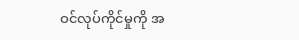ဝင်လုပ်ကိုင်မှုကို အ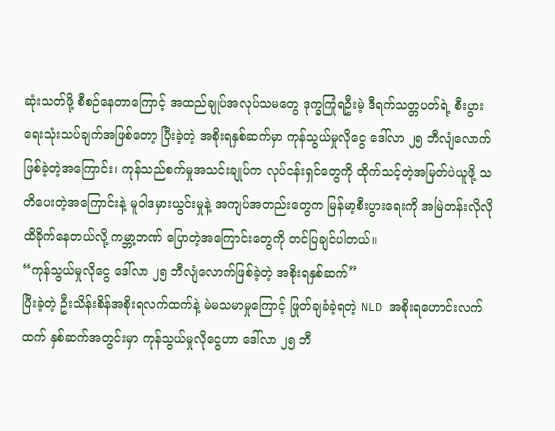ဆုံးသတ်ဖို့ စီစဉ်နေတာကြောင့် အထည်ချုပ်အလုပ်သမတွေ ဒုက္ခကြုံရဦးမဲ့ ဒီရက်သတ္တပတ်ရဲ့ စီးပွားရေးသုံးသပ်ချက်အဖြစ်တော့ ပြီးခဲ့တဲ့ အစိုးရနှစ်ဆက်မှာ ကုန်သွယ်မှုလိုငွေ ဒေါ်လာ ၂၅ ဘီလျံလောက်ဖြစ်ခဲ့တဲ့အကြောင်း၊ ကုန်သည်စက်မှုအသင်းချုပ်က လုပ်ငန်းရှင်တွေကို ထိုက်သင့်တဲ့အမြတ်ပဲယူဖို့ သတိပေးတဲ့အကြောင်းနဲ့ မူဝါဒမှားယွင်းမှုနဲ့ အကျပ်အတည်းတွေက မြန်မာ့စီးပွားရေးကို အမြဲတန်းလိုလို ထိခိုက်နေတယ်လို့ ကမ္ဘာ့ဘဏ် ပြောတဲ့အကြောင်းတွေကို တင်ပြချင်ပါတယ်။
“ကုန်သွယ်မှုလိုငွေ ဒေါ်လာ ၂၅ ဘီလျံလောက်ဖြစ်ခဲ့တဲ့ အစိုးရနှစ်ဆက်”
ပြီးခဲ့တဲ့ ဦးသိန်းစိန်အစိုးရလက်ထက်နဲ့ မဲမသမာမှုကြောင့် ဖြုတ်ချခံခဲ့ရတဲ့ NLD အစိုးရဟောင်းလက်ထက် နှစ်ဆက်အတွင်းမှာ ကုန်သွယ်မှုလိုငွေဟာ ဒေါ်လာ ၂၅ ဘီ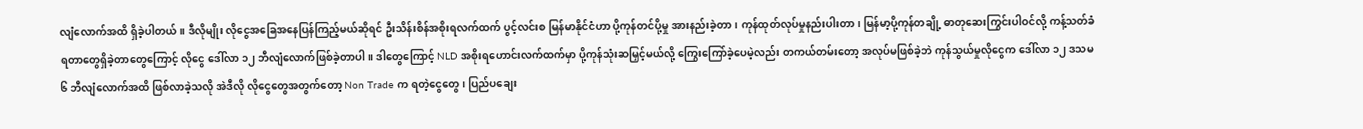လျံလောက်အထိ ရှိခဲ့ပါတယ်။ ဒီလိုမျိုး လိုငွေအခြေအနေပြန်ကြည့်မယ်ဆိုရင် ဦးသိန်းစိန်အစိုးရလက်ထက် ပွင့်လင်းစ မြန်မာနိုင်ငံဟာ ပို့ကုန်တင်ပို့မှု အားနည်းခဲ့တာ၊ ကုန်ထုတ်လုပ်မှုနည်းပါးတာ၊ မြန်မာ့ပို့ကုန်တချို့ ဓာတုဆေးကြွင်းပါဝင်လို့ ကန့်သတ်ခံရတာတွေရှိခဲ့တာတွေကြောင့် လိုငွေ ဒေါ်လာ ၁၂ ဘီလျံလောက်ဖြစ်ခဲ့တာပါ။ ဒါတွေကြောင့် NLD အစိုးရဟောင်းလက်ထက်မှာ ပို့ကုန်သုံးဆမြှင့်မယ်လို့ ကြွေးကြော်ခဲ့ပေမဲ့လည်း တကယ်တမ်းတော့ အလုပ်မဖြစ်ခဲ့ဘဲ ကုန်သွယ်မှုလိုငွေက ဒေါ်လာ ၁၂ ဒသမ ၆ ဘီလျံလောက်အထိ ဖြစ်လာခဲ့သလို အဲဒီလို လိုငွေတွေအတွက်တော့ Non Trade က ရတဲ့ငွေတွေ၊ ပြည်ပချေး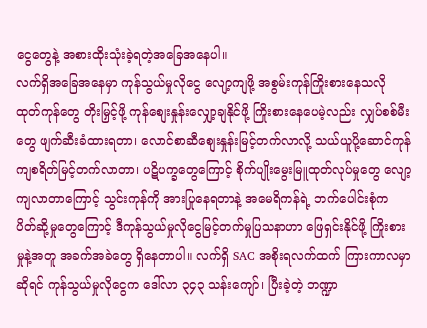ငွေတွေနဲ့ အစားထိုးသုံးခဲ့ရတဲ့အခြေအနေပါ။
လက်ရှိအခြေအနေမှာ ကုန်သွယ်မှုလိုငွေ လျော့ကျဖို့ အစွမ်းကုန်ကြိုးစားနေသလို ထုတ်ကုန်တွေ တိုးမြှင့်ဖို့ ကုန်စျေးနှုန်းလျှော့ချနိုင်ဖို့ ကြိုးစားနေပေမဲ့လည်း လျှပ်စစ်မီးတွေ ဖျက်ဆီးခံထားရတာ၊ လောင်စာဆီစျေးနှုန်းမြင့်တက်လာလို့ သယ်ယူပို့ဆောင်ကုန်ကျစရိတ်မြင့်တက်လာတာ၊ ပဋိပက္ခတွေကြောင့် စိုက်ပျိုးမွေးမြူထုတ်လုပ်မှုတွေ လျော့ကျလာတာကြောင့် သွင်းကုန်ကို အားပြုနေရတာနဲ့ အမေရိကန်ရဲ့ ဘက်ပေါင်းစုံက ပိတ်ဆို့မှုတွေကြောင့် ဒီကုန်သွယ်မှုလိုငွေမြင့်တက်မှုပြသနာဟာ ဖြေရှင်းနိုင်ဖို့ ကြိုးစားမှုနဲ့အတူ အခက်အခဲတွေ ရှိနေတာပါ။ လက်ရှိ SAC အစိုးရလက်ထက် ကြားကာလမှာဆိုရင် ကုန်သွယ်မှုလိုငွေက ဒေါ်လာ ၃၄၃ သန်းကျော်၊ ပြီးခဲ့တဲ့ ဘဏ္ဍာ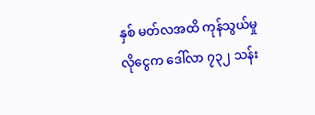နှစ် မတ်လအထိ ကုန်သွယ်မှုလိုငွေက ဒေါ်လာ ၇၃၂ သန်း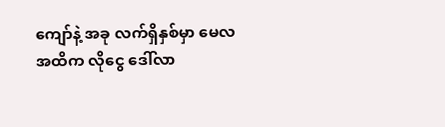ကျော်နဲ့ အခု လက်ရှိနှစ်မှာ မေလအထိက လိုငွေ ဒေါ်လာ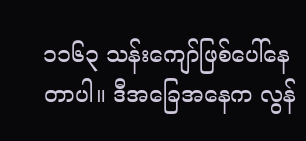၁၁၆၃ သန်းကျော်ဖြစ်ပေါ်နေတာပါ။ ဒီအခြေအနေက လွန်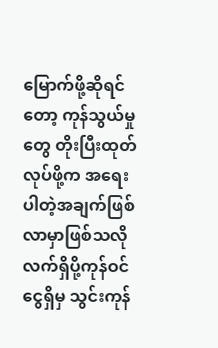မြောက်ဖို့ဆိုရင်တော့ ကုန်သွယ်မှုတွေ တိုးပြီးထုတ်လုပ်ဖို့က အရေးပါတဲ့အချက်ဖြစ်လာမှာဖြစ်သလို လက်ရှိပို့ကုန်ဝင်ငွေရှိမှ သွင်းကုန်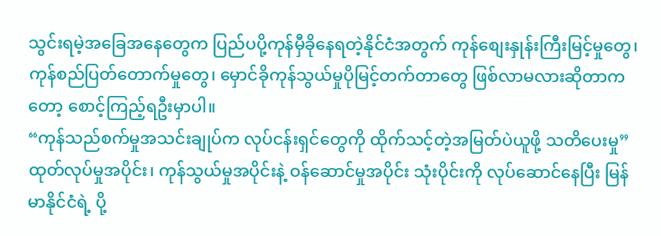သွင်းရမဲ့အခြေအနေတွေက ပြည်ပပို့ကုန်မှီခိုနေရတဲ့နိုင်ငံအတွက် ကုန်စျေးနှုန်းကြီးမြင့်မှုတွေ၊ ကုန်စည်ပြတ်တောက်မှုတွေ၊ မှောင်ခိုကုန်သွယ်မှုပိုမြင့်တက်တာတွေ ဖြစ်လာမလားဆိုတာကတော့ စောင့်ကြည့်ရဦးမှာပါ။
“ကုန်သည်စက်မှုအသင်းချုပ်က လုပ်ငန်းရှင်တွေကို ထိုက်သင့်တဲ့အမြတ်ပဲယူဖို့ သတိပေးမှု”
ထုတ်လုပ်မှုအပိုင်း၊ ကုန်သွယ်မှုအပိုင်းနဲ့ ဝန်ဆောင်မှုအပိုင်း သုံးပိုင်းကို လုပ်ဆောင်နေပြီး မြန်မာနိုင်ငံရဲ့ ပို့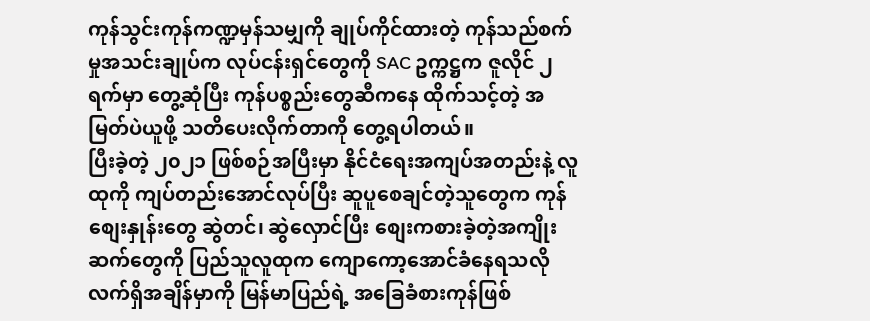ကုန်သွင်းကုန်ကဏ္ဍမှန်သမျှကို ချုပ်ကိုင်ထားတဲ့ ကုန်သည်စက်မှုအသင်းချုပ်က လုပ်ငန်းရှင်တွေကို SAC ဥက္ကဋ္ဌက ဇူလိုင် ၂ ရက်မှာ တွေ့ဆုံပြီး ကုန်ပစ္စည်းတွေဆီကနေ ထိုက်သင့်တဲ့ အမြတ်ပဲယူဖို့ သတိပေးလိုက်တာကို တွေ့ရပါတယ်။
ပြီးခဲ့တဲ့ ၂၀၂၁ ဖြစ်စဉ်အပြီးမှာ နိုင်ငံရေးအကျပ်အတည်းနဲ့ လူထုကို ကျပ်တည်းအောင်လုပ်ပြီး ဆူပူစေချင်တဲ့သူတွေက ကုန်စျေးနှုန်းတွေ ဆွဲတင်၊ ဆွဲလှောင်ပြီး စျေးကစားခဲ့တဲ့အကျိုးဆက်တွေကို ပြည်သူလူထုက ကျောကော့အောင်ခံနေရသလို လက်ရှိအချိန်မှာကို မြန်မာပြည်ရဲ့ အခြေခံစားကုန်ဖြစ်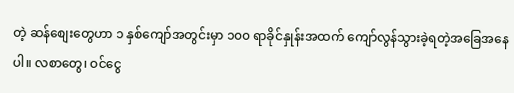တဲ့ ဆန်စျေးတွေဟာ ၁ နှစ်ကျော်အတွင်းမှာ ၁၀၀ ရာခိုင်နှုန်းအထက် ကျော်လွန်သွားခဲ့ရတဲ့အခြေအနေပါ။ လစာတွေ၊ ဝင်ငွေ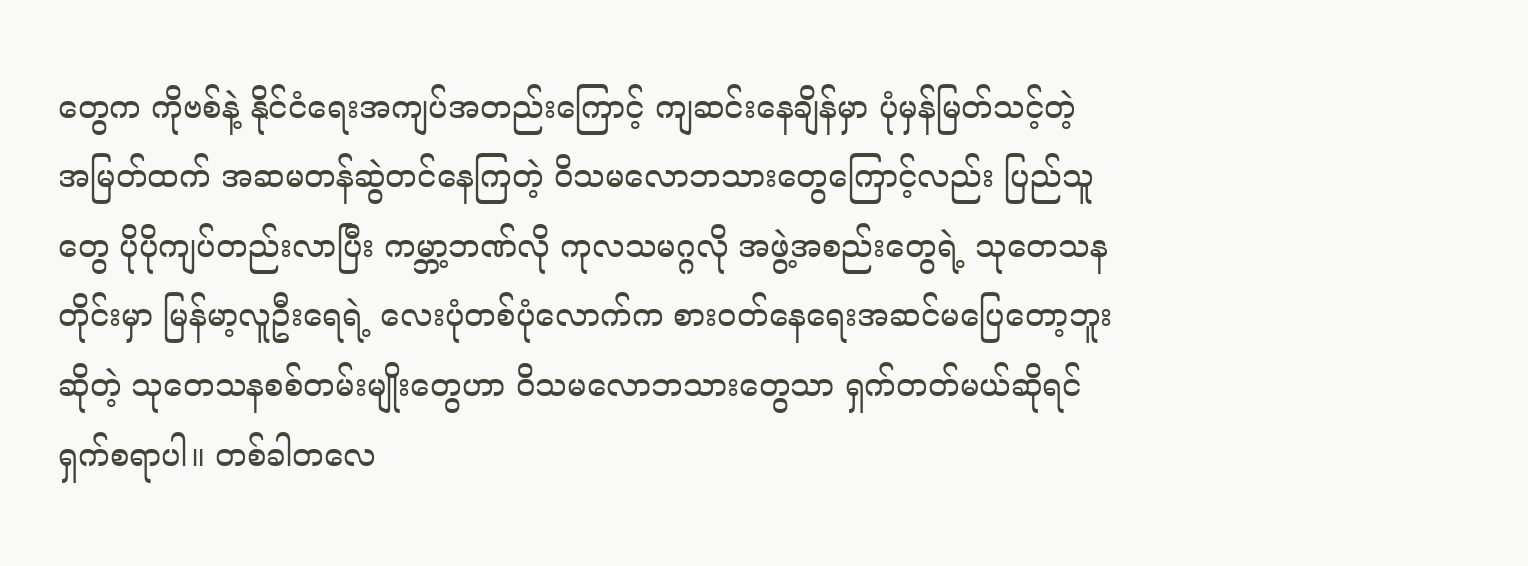တွေက ကိုဗစ်နဲ့ နိုင်ငံရေးအကျပ်အတည်းကြောင့် ကျဆင်းနေချိန်မှာ ပုံမှန်မြတ်သင့်တဲ့ အမြတ်ထက် အဆမတန်ဆွဲတင်နေကြတဲ့ ဝိသမလောဘသားတွေကြောင့်လည်း ပြည်သူတွေ ပိုပိုကျပ်တည်းလာပြီး ကမ္ဘာ့ဘဏ်လို ကုလသမဂ္ဂလို အဖွဲ့အစည်းတွေရဲ့ သုတေသနတိုင်းမှာ မြန်မာ့လူဦးရေရဲ့ လေးပုံတစ်ပုံလောက်က စားဝတ်နေရေးအဆင်မပြေတော့ဘူးဆိုတဲ့ သုတေသနစစ်တမ်းမျိုးတွေဟာ ဝိသမလောဘသားတွေသာ ရှက်တတ်မယ်ဆိုရင် ရှက်စရာပါ။ တစ်ခါတလေ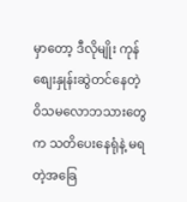မှာတော့ ဒီလိုမျိုး ကုန်စျေးနှုန်းဆွဲတင်နေတဲ့ ဝိသမလောဘသားတွေက သတိပေးနေရုံနဲ့ မရတဲ့အခြေ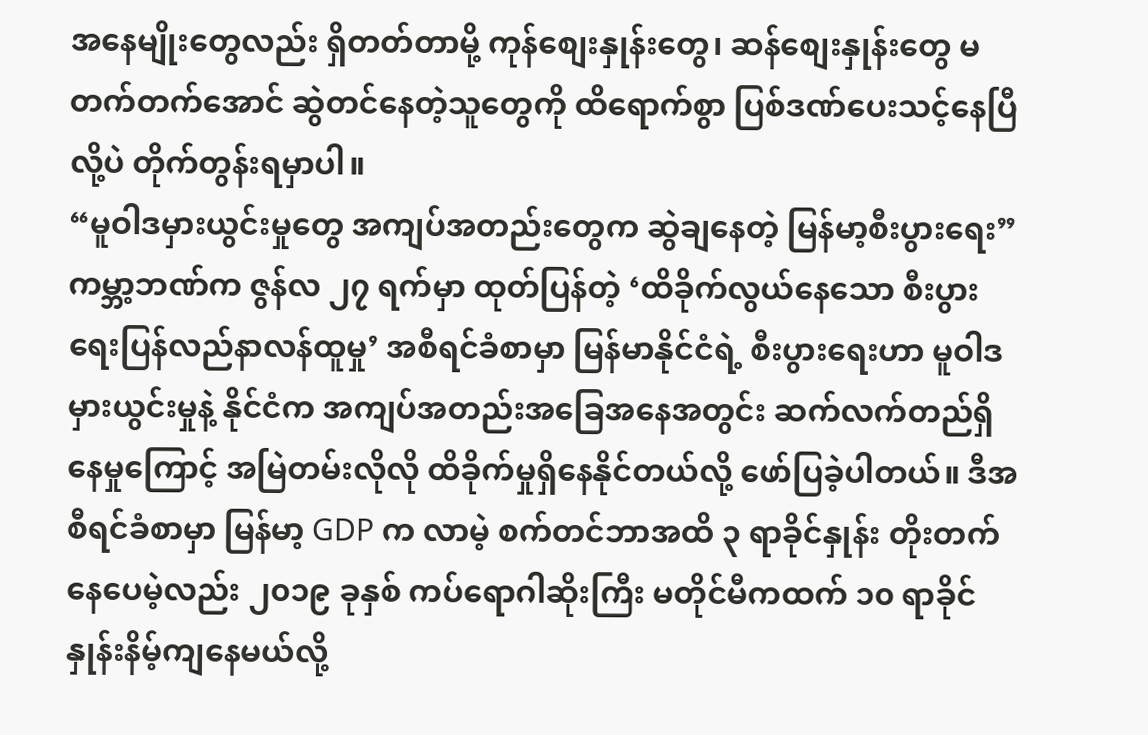အနေမျိုးတွေလည်း ရှိတတ်တာမို့ ကုန်စျေးနှုန်းတွေ၊ ဆန်စျေးနှုန်းတွေ မတက်တက်အောင် ဆွဲတင်နေတဲ့သူတွေကို ထိရောက်စွာ ပြစ်ဒဏ်ပေးသင့်နေပြီလို့ပဲ တိုက်တွန်းရမှာပါ။
“မူဝါဒမှားယွင်းမှုတွေ အကျပ်အတည်းတွေက ဆွဲချနေတဲ့ မြန်မာ့စီးပွားရေး”
ကမ္ဘာ့ဘဏ်က ဇွန်လ ၂၇ ရက်မှာ ထုတ်ပြန်တဲ့ ‘ထိခိုက်လွယ်နေသော စီးပွားရေးပြန်လည်နာလန်ထူမှု’ အစီရင်ခံစာမှာ မြန်မာနိုင်ငံရဲ့ စီးပွားရေးဟာ မူဝါဒမှားယွင်းမှုနဲ့ နိုင်ငံက အကျပ်အတည်းအခြေအနေအတွင်း ဆက်လက်တည်ရှိနေမှုကြောင့် အမြဲတမ်းလိုလို ထိခိုက်မှုရှိနေနိုင်တယ်လို့ ဖော်ပြခဲ့ပါတယ်။ ဒီအစီရင်ခံစာမှာ မြန်မာ့ GDP က လာမဲ့ စက်တင်ဘာအထိ ၃ ရာခိုင်နှုန်း တိုးတက်နေပေမဲ့လည်း ၂၀၁၉ ခုနှစ် ကပ်ရောဂါဆိုးကြီး မတိုင်မီကထက် ၁၀ ရာခိုင်နှုန်းနိမ့်ကျနေမယ်လို့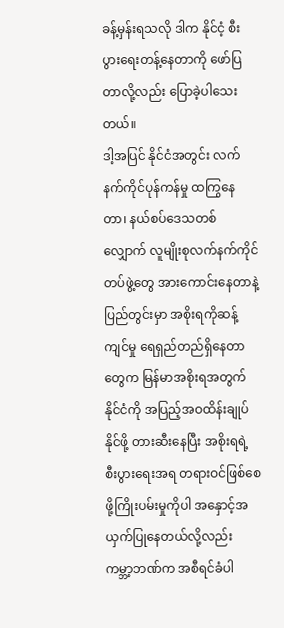ခန့်မှန်းရသလို ဒါက နိုင်ငံ့ စီးပွားရေးတန့်နေတာကို ဖော်ပြတာလို့လည်း ပြောခဲ့ပါသေးတယ်။
ဒါ့အပြင် နိုင်ငံအတွင်း လက်နက်ကိုင်ပုန်ကန်မှု ထကြွနေတာ၊ နယ်စပ်ဒေသတစ်လျှောက် လူမျိုးစုလက်နက်ကိုင်တပ်ဖွဲ့တွေ အားကောင်းနေတာနဲ့ ပြည်တွင်းမှာ အစိုးရကိုဆန့်ကျင်မှု ရေရှည်တည်ရှိနေတာတွေက မြန်မာအစိုးရအတွက် နိုင်ငံကို အပြည့်အဝထိန်းချုပ်နိုင်ဖို့ တားဆီးနေပြီး အစိုးရရဲ့ စီးပွားရေးအရ တရားဝင်ဖြစ်စေဖို့ကြိုးပမ်းမှုကိုပါ အနှောင့်အယှက်ပြုနေတယ်လို့လည်း ကမ္ဘာ့ဘဏ်က အစီရင်ခံပါ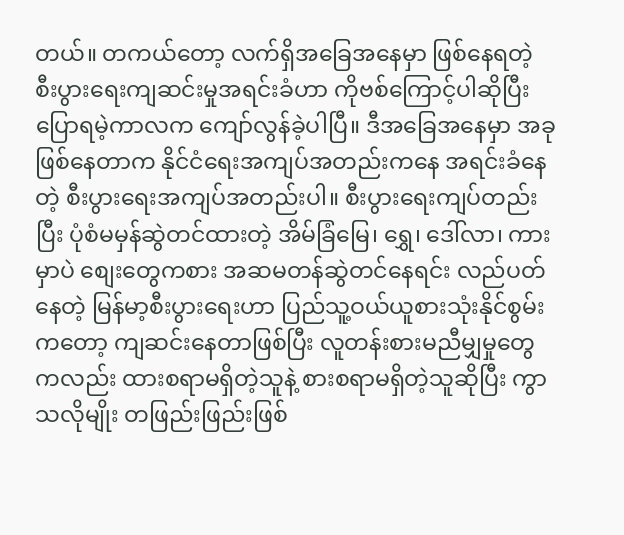တယ်။ တကယ်တော့ လက်ရှိအခြေအနေမှာ ဖြစ်နေရတဲ့ စီးပွားရေးကျဆင်းမှုအရင်းခံဟာ ကိုဗစ်ကြောင့်ပါဆိုပြီး ပြောရမဲ့ကာလက ကျော်လွန်ခဲ့ပါပြီ။ ဒီအခြေအနေမှာ အခုဖြစ်နေတာက နိုင်ငံရေးအကျပ်အတည်းကနေ အရင်းခံနေတဲ့ စီးပွားရေးအကျပ်အတည်းပါ။ စီးပွားရေးကျပ်တည်းပြီး ပုံစံမမှန်ဆွဲတင်ထားတဲ့ အိမ်ခြံမြေ၊ ရွှေ၊ ဒေါ်လာ၊ ကားမှာပဲ စျေးတွေကစား အဆမတန်ဆွဲတင်နေရင်း လည်ပတ်နေတဲ့ မြန်မာ့စီးပွားရေးဟာ ပြည်သူ့ဝယ်ယူစားသုံးနိုင်စွမ်းကတော့ ကျဆင်းနေတာဖြစ်ပြီး လူတန်းစားမညီမျှမှုတွေကလည်း ထားစရာမရှိတဲ့သူနဲ့ စားစရာမရှိတဲ့သူဆိုပြီး ကွာသလိုမျိုး တဖြည်းဖြည်းဖြစ်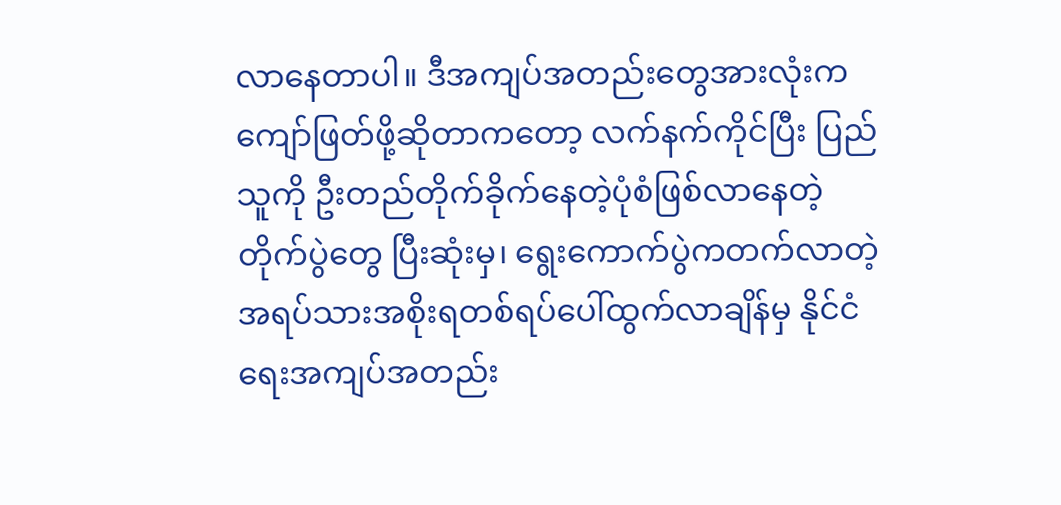လာနေတာပါ။ ဒီအကျပ်အတည်းတွေအားလုံးက ကျော်ဖြတ်ဖို့ဆိုတာကတော့ လက်နက်ကိုင်ပြီး ပြည်သူကို ဦးတည်တိုက်ခိုက်နေတဲ့ပုံစံဖြစ်လာနေတဲ့ တိုက်ပွဲတွေ ပြီးဆုံးမှ၊ ရွေးကောက်ပွဲကတက်လာတဲ့ အရပ်သားအစိုးရတစ်ရပ်ပေါ်ထွက်လာချိန်မှ နိုင်ငံရေးအကျပ်အတည်း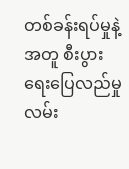တစ်ခန်းရပ်မှုနဲ့အတူ စီးပွားရေးပြေလည်မှုလမ်း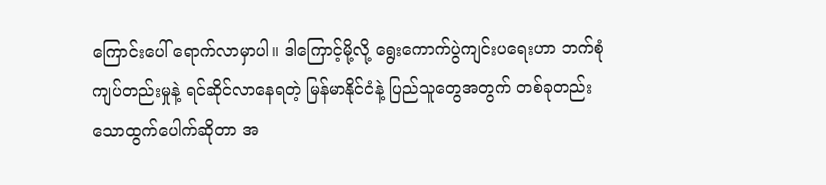ကြောင်းပေါ် ရောက်လာမှာပါ။ ဒါကြောင့်မို့လို့ ရွေးကောက်ပွဲကျင်းပရေးဟာ ဘက်စုံကျပ်တည်းမှုနဲ့ ရင်ဆိုင်လာနေရတဲ့ မြန်မာနိုင်ငံနဲ့ ပြည်သူတွေအတွက် တစ်ခုတည်းသောထွက်ပေါက်ဆိုတာ အ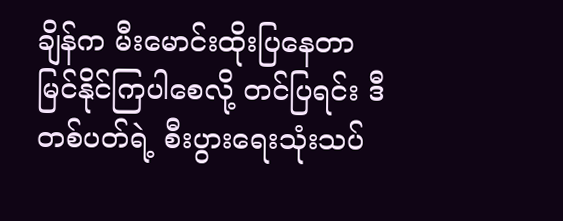ချိန်က မီးမောင်းထိုးပြနေတာ မြင်နိုင်ကြပါစေလို့ တင်ပြရင်း ဒီတစ်ပတ်ရဲ့ စီးပွားရေးသုံးသပ်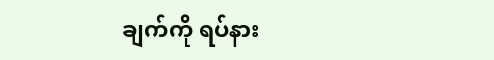ချက်ကို ရပ်နား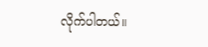လိုက်ပါတယ်။